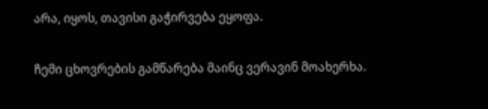არა, იყოს, თავისი გაჭირვება ეყოფა.

ჩემი ცხოვრების გამწარება მაინც ვერავინ მოახერხა.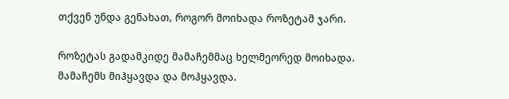თქვენ უნდა გენახათ, როგორ მოიხადა როზეტამ ჯარი.

როზეტას გადამკიდე მამაჩემმაც ხელმეორედ მოიხადა.
მამაჩემს მიჰყავდა და მოჰყავდა.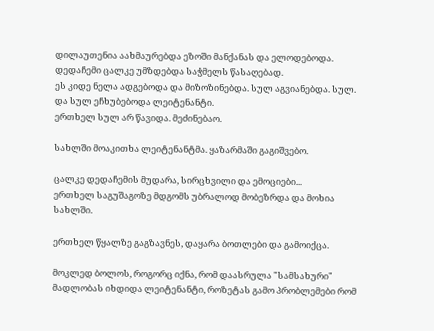დილაუთენია აახმაურებდა ეზოში მანქანას და ელოდებოდა.
დედაჩემი ცალკე უმზდებდა საჭმელს წასაღებად.
ეს კიდე ნელა ადგებოდა და მიზოზინებდა. სულ აგვიანებდა. სულ. და სულ ეჩხუბებოდა ლეიტენანტი.
ერთხელ სულ არ წავიდა. მეძინებაო.

სახლში მოაკითხა ლეიტენანტმა. ყაზარმაში გაგიშვებო.

ცალკე დედაჩემის მუდარა, სირცხვილი და ემოციები...
ერთხელ საგუშაგოზე მდგომს უბრალოდ მობეზრდა და მოხია სახლში.

ერთხელ წყალზე გაგზავნეს, დაყარა ბოთლები და გამოიქცა.

მოკლედ ბოლოს, როგორც იქნა, რომ დაასრულა "სამსახური" მადლობას იხდიდა ლეიტენანტი, როზეტას გამო პრობლემები რომ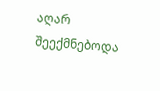აღარ შეექმნებოდა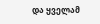და ყველამ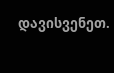დავისვენეთ.